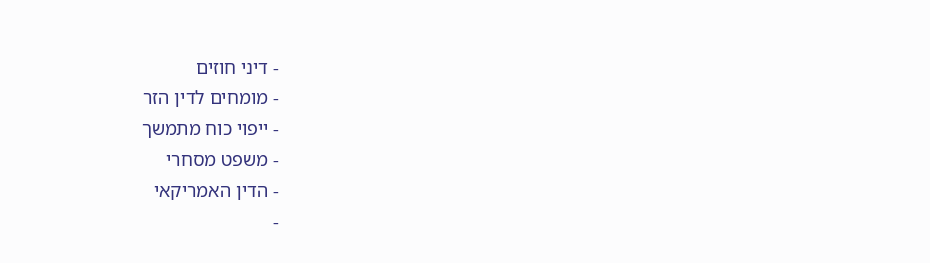- דיני חוזים
- מומחים לדין הזר
- ייפוי כוח מתמשך
- משפט מסחרי
- הדין האמריקאי
-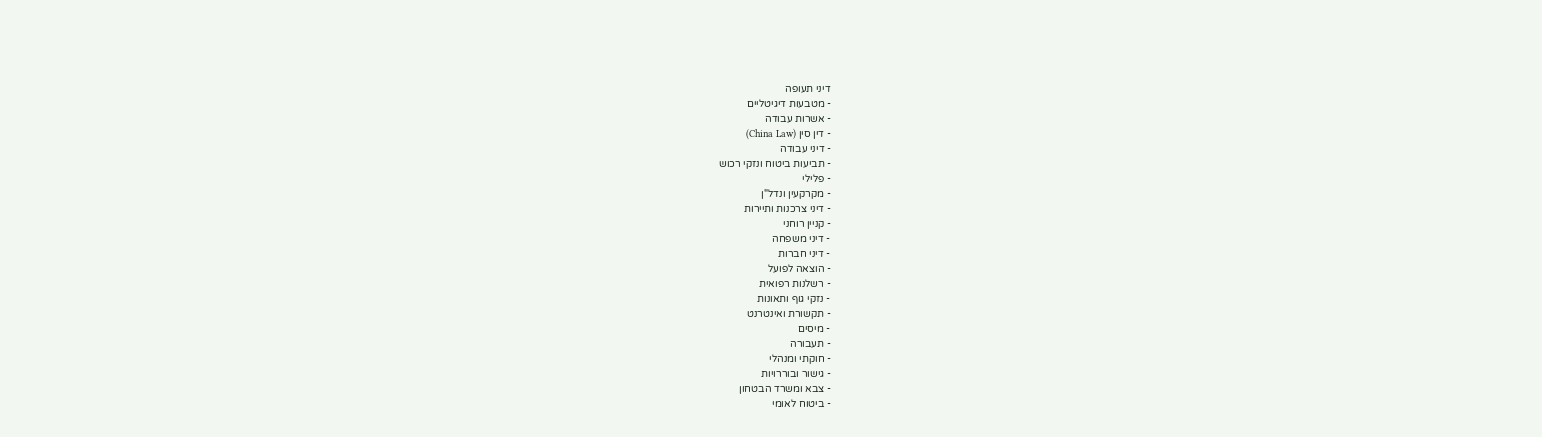דיני תעופה
- מטבעות דיגיטליים
- אשרות עבודה
- דין סין (China Law)
- דיני עבודה
- תביעות ביטוח ונזקי רכוש
- פלילי
- מקרקעין ונדל"ן
- דיני צרכנות ותיירות
- קניין רוחני
- דיני משפחה
- דיני חברות
- הוצאה לפועל
- רשלנות רפואית
- נזקי גוף ותאונות
- תקשורת ואינטרנט
- מיסים
- תעבורה
- חוקתי ומנהלי
- גישור ובוררויות
- צבא ומשרד הבטחון
- ביטוח לאומי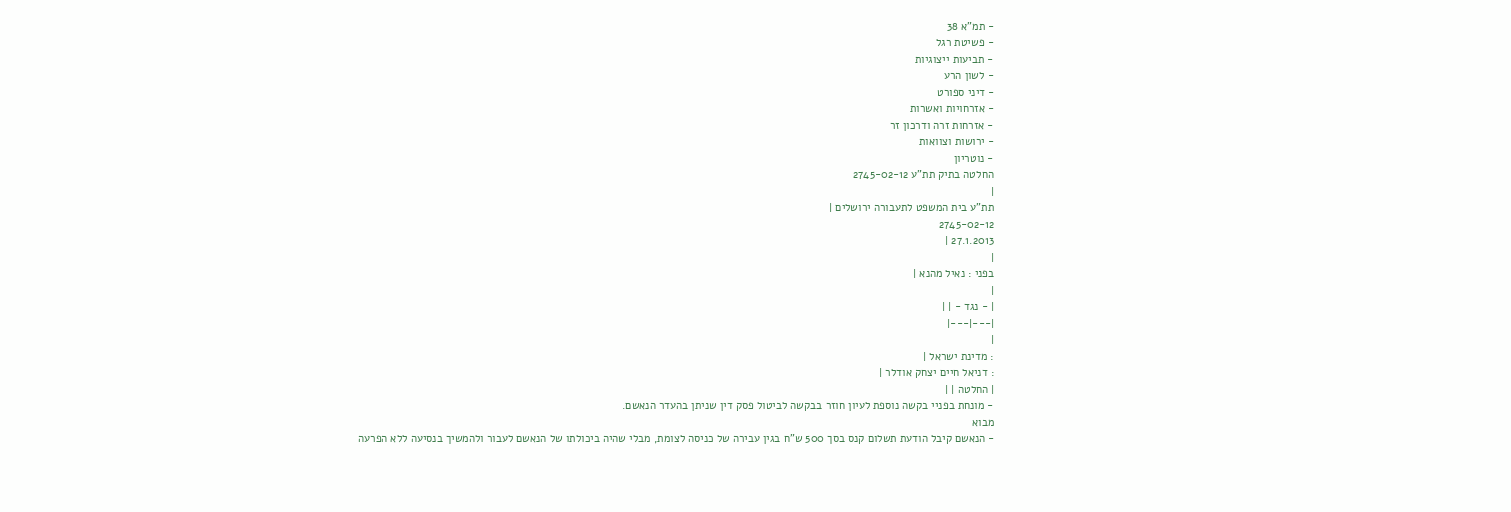- תמ"א 38
- פשיטת רגל
- תביעות ייצוגיות
- לשון הרע
- דיני ספורט
- אזרחויות ואשרות
- אזרחות זרה ודרכון זר
- ירושות וצוואות
- נוטריון
החלטה בתיק תת"ע 2745-02-12
|
תת"ע בית המשפט לתעבורה ירושלים |
2745-02-12
27.1.2013 |
|
בפני : נאיל מהנא |
|
| - נגד - | |
|---|---|
|
: מדינת ישראל |
: דניאל חיים יצחק אודלר |
| החלטה | |
- מונחת בפניי בקשה נוספת לעיון חוזר בבקשה לביטול פסק דין שניתן בהעדר הנאשם.
מבוא
- הנאשם קיבל הודעת תשלום קנס בסך 500 ש"ח בגין עבירה של כניסה לצומת, מבלי שהיה ביכולתו של הנאשם לעבור ולהמשיך בנסיעה ללא הפרעה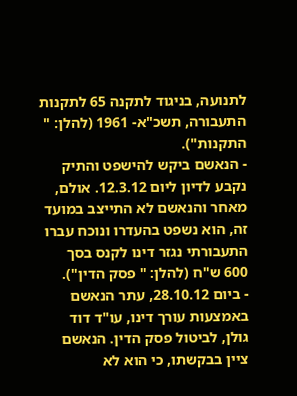לתנועה, בניגוד לתקנה 65 לתקנות התעבורה, תשכ"א- 1961 (להלן: " התקנות").
- הנאשם ביקש להישפט והתיק נקבע לדיון ליום 12.3.12. אולם, מאחר והנאשם לא התייצב במועד זה, הוא נשפט בהעדרו ונוכח עברו התעבורתי נגזר דינו לקנס בסך 600 ש"ח (להלן: " פסק הדין").
- ביום 28.10.12, עתר הנאשם באמצעות עורך דינו, עו"ד דוד גולן, לביטול פסק הדין. הנאשם ציין בבקשתו, כי הוא לא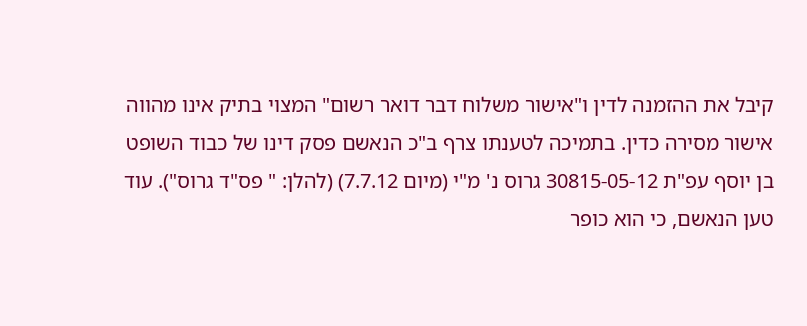קיבל את ההזמנה לדין ו"אישור משלוח דבר דואר רשום" המצוי בתיק אינו מהווה אישור מסירה כדין. בתמיכה לטענתו צרף ב"כ הנאשם פסק דינו של כבוד השופט בן יוסף עפ"ת 30815-05-12 גרוס נ' מ"י (מיום 7.7.12) (להלן: " פס"ד גרוס"). עוד טען הנאשם, כי הוא כופר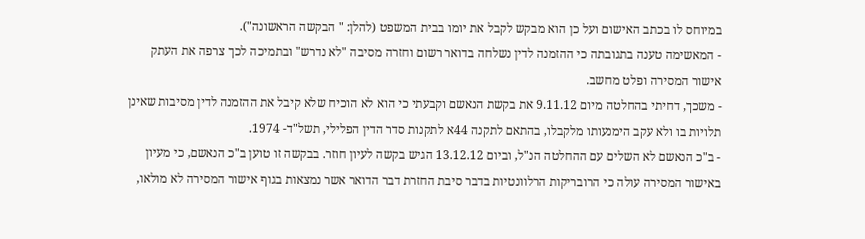במיוחס לו בכתב האישום ועל כן הוא מבקש לקבל את יומו בבית המשפט (להלן: " הבקשה הראשונה").
- המאשימה טענה בתגובתה כי ההזמנה לדין נשלחה בדואר רשום וחזרה מסיבה "לא נדרש" ובתמיכה לכך צרפה את העתק אישור המסירה ופלט מחשב.
- משכך, דחיתי בהחלטה מיום 9.11.12 את בקשת הנאשם וקבעתי כי הוא לא הוכיח שלא קיבל את ההזמנה לדין מסיבות שאינן תלויות בו ולא עקב הימנעותו מלקבלו, בהתאם לתקנה 44א לתקנות סדר הדין הפלילי, תשל"ד- 1974.
- ב"כ הנאשם לא השלים עם ההחלטה הנ"ל, וביום 13.12.12 הגיש בקשה לעיון חוזר. בבקשה זו טוען ב"כ הנאשם, כי מעיון באישור המסירה עולה כי הרובריקות הרלוונטיות בדבר סיבת החזרת דבר הדואר אשר נמצאות בגוף אישור המסירה לא מולאו,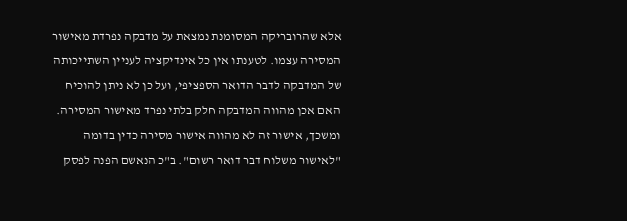אלא שהרובריקה המסומנת נמצאת על מדבקה נפרדת מאישור המסירה עצמו. לטענתו אין כל אינדיקציה לעניין השתייכותה של המדבקה לדבר הדואר הספציפי, ועל כן לא ניתן להוכיח האם אכן מהווה המדבקה חלק בלתי נפרד מאישור המסירה. ומשכך, אישור זה לא מהווה אישור מסירה כדין בדומה "לאישור משלוח דבר דואר רשום". ב"כ הנאשם הפנה לפסק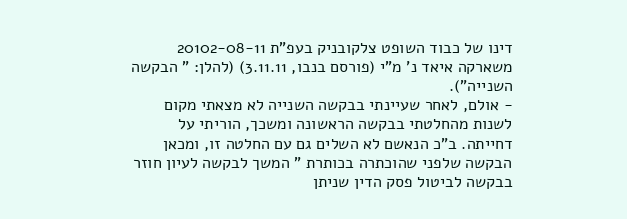דינו של כבוד השופט צלקובניק בעפ"ת 20102-08-11 משארקה איאד נ' מ"י (פורסם בנבו, 3.11.11) (להלן: " הבקשה השנייה").
- אולם, לאחר שעיינתי בבקשה השנייה לא מצאתי מקום לשנות מהחלטתי בבקשה הראשונה ומשכך, הוריתי על דחייתה. ב"כ הנאשם לא השלים גם עם החלטה זו, ומכאן הבקשה שלפני שהוכתרה בכותרת " המשך לבקשה לעיון חוזר בבקשה לביטול פסק הדין שניתן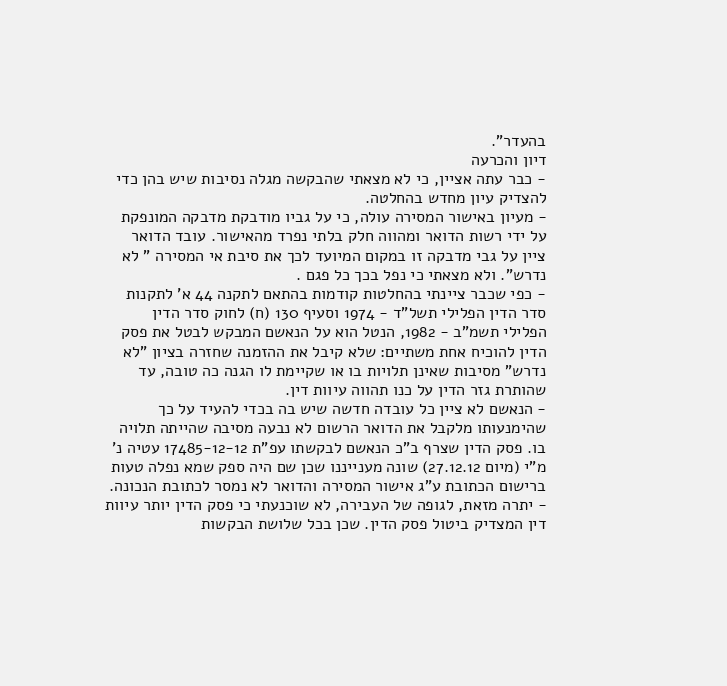בהעדר".
דיון והכרעה
- כבר עתה אציין, כי לא מצאתי שהבקשה מגלה נסיבות שיש בהן כדי להצדיק עיון מחדש בהחלטה.
- מעיון באישור המסירה עולה, כי על גביו מודבקת מדבקה המונפקת על ידי רשות הדואר ומהווה חלק בלתי נפרד מהאישור. עובד הדואר ציין על גבי מדבקה זו במקום המיועד לכך את סיבת אי המסירה " לא נדרש". ולא מצאתי כי נפל בכך כל פגם .
- כפי שכבר ציינתי בהחלטות קודמות בהתאם לתקנה 44 א' לתקנות סדר הדין הפלילי תשל"ד - 1974 וסעיף 130 (ח) לחוק סדר הדין הפלילי תשמ"ב - 1982, הנטל הוא על הנאשם המבקש לבטל את פסק הדין להוכיח אחת משתיים: שלא קיבל את ההזמנה שחזרה בציון "לא נדרש" מסיבות שאינן תלויות בו או שקיימת לו הגנה כה טובה, עד שהותרת גזר הדין על כנו תהווה עיוות דין.
- הנאשם לא ציין כל עובדה חדשה שיש בה בכדי להעיד על כך שהימנעותו מלקבל את הדואר הרשום לא נבעה מסיבה שהייתה תלויה בו. פסק הדין שצרף ב"כ הנאשם לבקשתו עפ"ת 17485-12-12 עטיה נ' מ"י (מיום 27.12.12) שונה מענייננו שכן שם היה ספק שמא נפלה טעות ברישום הכתובת ע"ג אישור המסירה והדואר לא נמסר לכתובת הנכונה.
- יתרה מזאת, לגופה של העבירה, לא שוכנעתי כי פסק הדין יותר עיוות דין המצדיק ביטול פסק הדין. שכן בכל שלושת הבקשות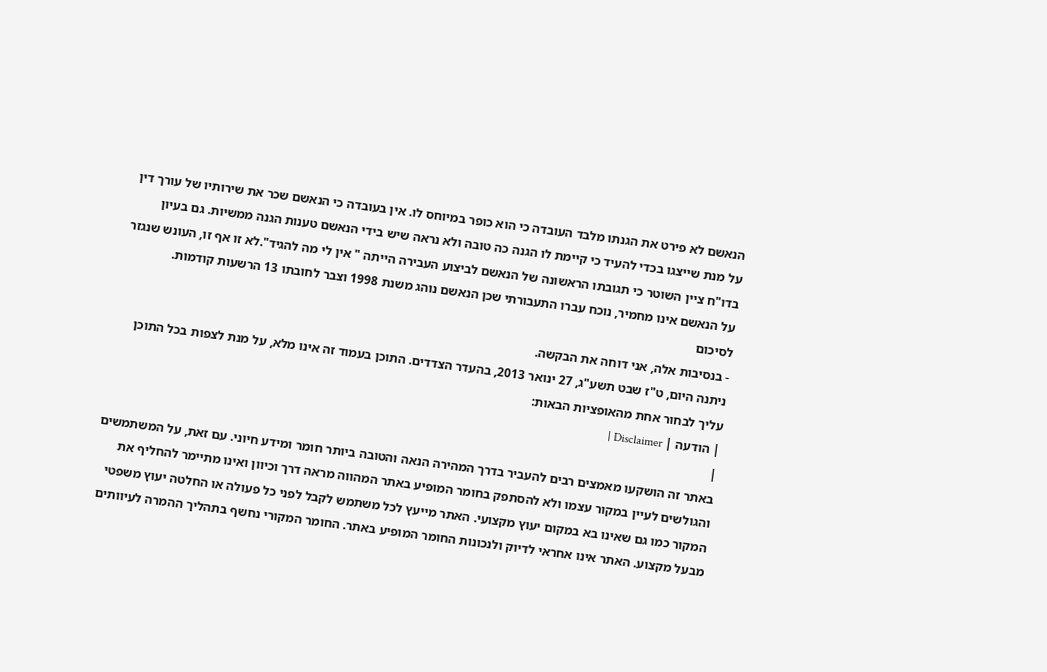הנאשם לא פירט את הגנתו מלבד העובדה כי הוא כופר במיוחס לו. אין בעובדה כי הנאשם שכר את שירותיו של עורך דין על מנת שייצגו בכדי להעיד כי קיימת לו הגנה כה טובה ולא נראה שיש בידי הנאשם טענות הגנה ממשיות. גם בעיון בדו"ח ציין השוטר כי תגובתו הראשונה של הנאשם לביצוע העבירה הייתה " אין לי מה להגיד".לא זו אף זו, העונש שנגזר על הנאשם אינו מחמיר, נוכח עברו התעבורתי שכן הנאשם נוהג משנת 1998 וצבר לחובתו 13 הרשעות קודמות.
לסיכום
- בנסיבות אלה, אני דוחה את הבקשה.
ניתנה היום, ט"ז שבט תשע"ג, 27 ינואר 2013, בהעדר הצדדים. התוכן בעמוד זה אינו מלא, על מנת לצפות בכל התוכן עליך לבחור אחת מהאופציות הבאות:
| הודעה | Disclaimer |
|
באתר זה הושקעו מאמצים רבים להעביר בדרך המהירה הנאה והטובה ביותר חומר ומידע חיוני. עם זאת, על המשתמשים והגולשים לעיין במקור עצמו ולא להסתפק בחומר המופיע באתר המהווה מראה דרך וכיוון ואינו מתיימר להחליף את המקור כמו גם שאינו בא במקום יעוץ מקצועי. האתר מייעץ לכל משתמש לקבל לפני כל פעולה או החלטה יעוץ משפטי מבעל מקצוע. האתר אינו אחראי לדיוק ולנכונות החומר המופיע באתר. החומר המקורי נחשף בתהליך ההמרה לעיוותים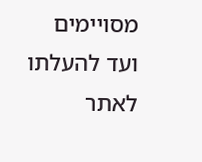מסויימים ועד להעלתו לאתר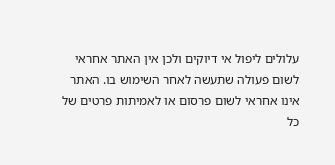עלולים ליפול אי דיוקים ולכן אין האתר אחראי לשום פעולה שתעשה לאחר השימוש בו. האתר אינו אחראי לשום פרסום או לאמיתות פרטים של כל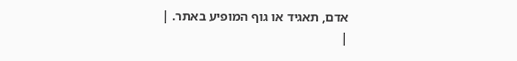אדם, תאגיד או גוף המופיע באתר. |
|